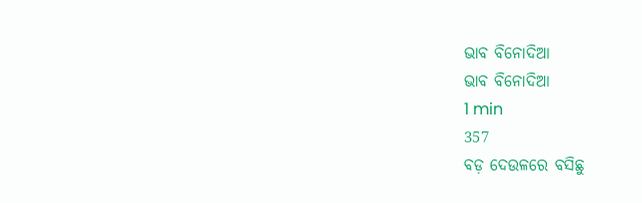ଭାବ ବିନୋଦିଆ
ଭାବ ବିନୋଦିଆ
1 min
357
ବଡ଼ ଦେଉଳରେ ବସିଛୁ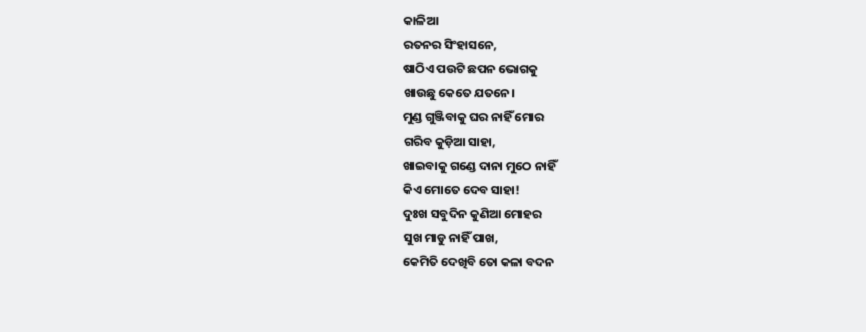କାଳିଆ
ରତନର ସିଂହାସନେ,
ଷାଠିଏ ପଉଟି ଛପନ ଭୋଗକୁ
ଖାଉଛୁ କେତେ ଯତନେ।
ମୁଣ୍ଡ ଗୁଞ୍ଜିବାକୁ ଘର ନାହିଁ ମୋର
ଗରିବ କୁଡ଼ିଆ ସାହା,
ଖାଇବାକୁ ଗଣ୍ଡେ ଦାନା ମୁଠେ ନାହିଁ
କିଏ ମୋତେ ଦେବ ସାହା!
ଦୁଃଖ ସବୁଦିନ କୁଣିଆ ମୋହର
ସୁଖ ମାଡୁ ନାହିଁ ପାଖ,
କେମିତି ଦେଖିବି ତୋ କଳା ବଦନ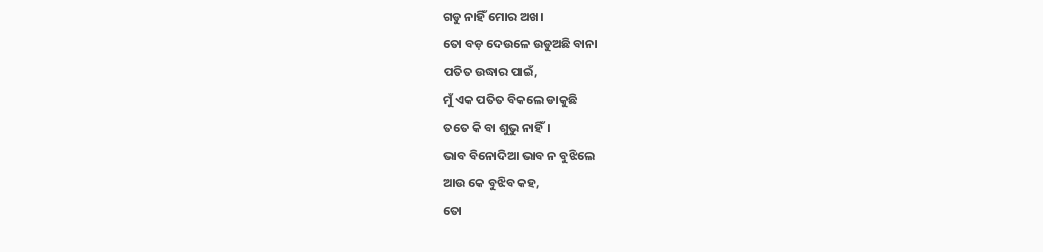ଗଡୁ ନାହିଁ ମୋର ଅଖ।
ତୋ ବଡ଼ ଦେଉଳେ ଉଡୁଅଛି ବାନା
ପତିତ ଉଦ୍ଧାର ପାଇଁ,
ମୁଁ ଏକ ପତିତ ବିକଲେ ଡାକୁଛି
ତତେ କି ବା ଶୁଭୁ ନାହିଁ।
ଭାବ ବିନୋଦିଆ ଭାବ ନ ବୁଝିଲେ
ଆଉ କେ ବୁଝିବ କହ,
ତୋ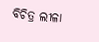ବିଚିତ୍ର ଲୀଳା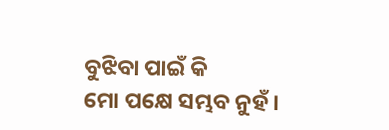ବୁଝିବା ପାଇଁ କି
ମୋ ପକ୍ଷେ ସମ୍ଭବ ନୁହଁ।